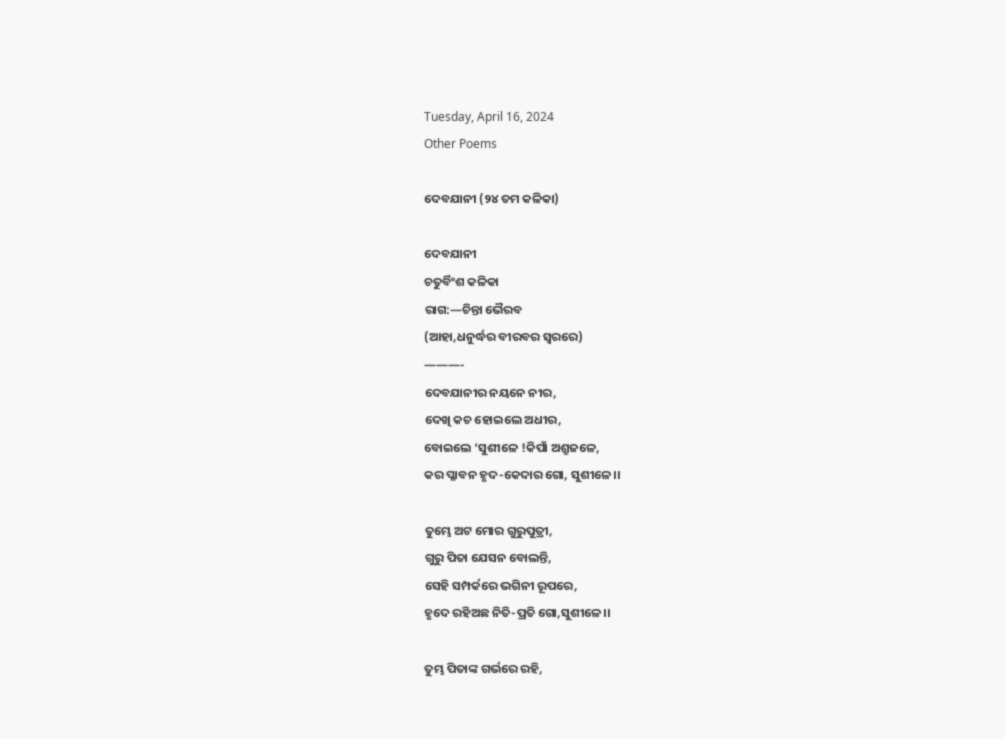Tuesday, April 16, 2024
Other Poems

ଦେବଯାନୀ (୨୪ ତମ କଳିକା)

ଦେବଯାନୀ
ଚତୁର୍ବିଂଶ କଳିକା
ରାଗ:—ଚିନ୍ତା ଭୈରବ
(ଆହା,ଧନୁର୍ଦ୍ଧର ବୀରବର ସ୍ୱରରେ)
———-
ଦେବଯାନୀର ନୟନେ ନୀର,
ଦେଖି କଚ ହୋଇଲେ ଅଧୀର,
ବୋଇଲେ ‘ସୁଶୀଳେ !କିପାଁ ଅଶ୍ରୁଜଳେ,
କର ପ୍ଳାବନ ହୃଦ-କେଦାର ଗୋ, ସୁଶୀଳେ।।

ତୁମ୍ଭେ ଅଟ ମୋର ଗୁରୁପୁତ୍ରୀ,
ଗୁରୁ ପିତା ଯେସନ ବୋଲନ୍ତି,
ସେହି ସମ୍ପର୍କରେ ଭଗିନୀ ରୂପରେ,
ହୃଦେ ରହିଅଛ ନିତି-ପ୍ରତି ଗୋ,ସୁଶୀଳେ।।

ତୁମ୍ଭ ପିତାଙ୍କ ଗର୍ଭରେ ରହି,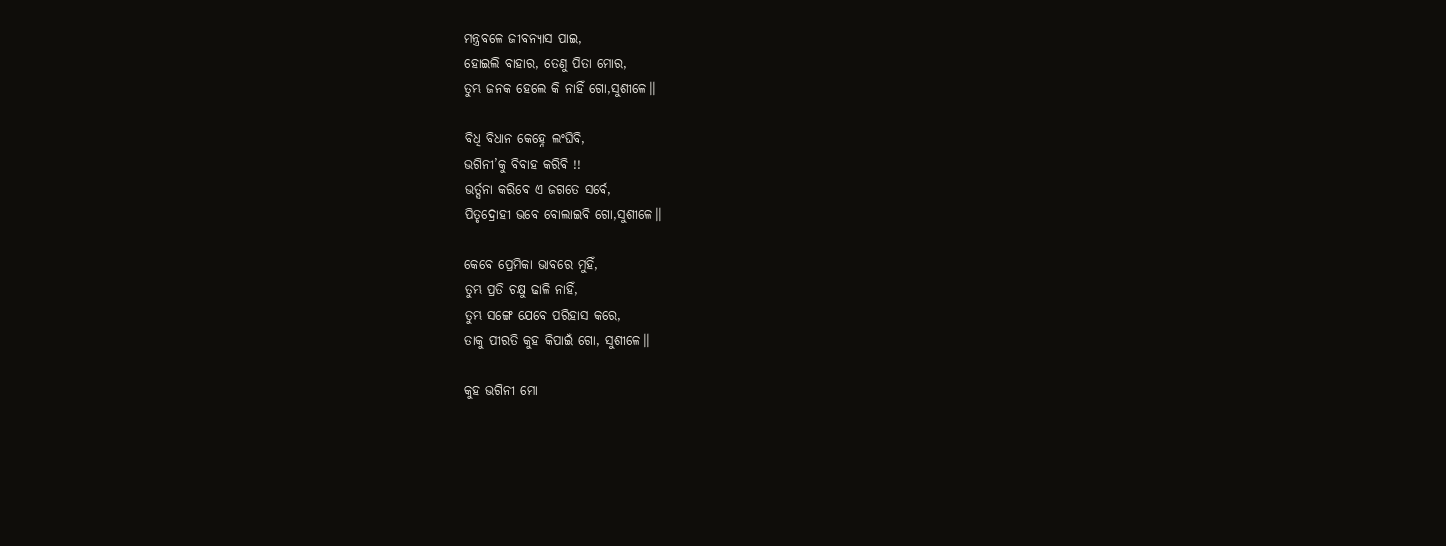ମନ୍ତ୍ରବଳେ ଜୀବନ୍ୟାସ ପାଇ,
ହୋଇଲି ବାହାର, ତେଣୁ ପିତା ମୋର,
ତୁମ୍ଭ ଜନକ ହେଲେ କି ନାହିଁ ଗୋ,ସୁଶୀଳେ।।

ବିଧି ବିଧାନ କେହ୍ନେ ଲଂଘିବି,
ଭଗିନୀ’କୁ ବିବାହ କରିବି !!
ଭର୍ତ୍ସନା କରିବେ ଏ ଜଗତେ ସର୍ବେ,
ପିତୃଦ୍ରୋହୀ ଭବେ ବୋଲାଇବି ଗୋ,ସୁଶୀଳେ।।

କେବେ ପ୍ରେମିକା ଭାବରେ ମୁହିଁ,
ତୁମ୍ଭ ପ୍ରତି ଚକ୍ଷୁ ଢାଳି ନାହିଁ,
ତୁମ୍ଭ ସଙ୍ଗେ ଯେବେ ପରିହାସ କରେ,
ତାକୁ ପୀରତି କୁହ କିପାଇଁ ଗୋ, ସୁଶୀଳେ।।

କୁହ ଭଗିନୀ ମୋ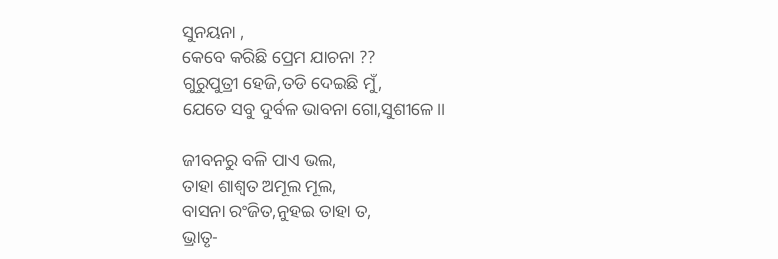ସୁନୟନା ,
କେବେ କରିଛି ପ୍ରେମ ଯାଚନା ??
ଗୁରୁପୁତ୍ରୀ ହେଜି,ତଡି ଦେଇଛି ମୁଁ,
ଯେତେ ସବୁ ଦୁର୍ବଳ ଭାବନା ଗୋ,ସୁଶୀଳେ।।

ଜୀବନରୁ ବଳି ପାଏ ଭଲ,
ତାହା ଶାଶ୍ୱତ ଅମୂଲ ମୂଲ,
ବାସନା ରଂଜିତ,ନୁହଇ ତାହା ତ,
ଭ୍ରାତୃ-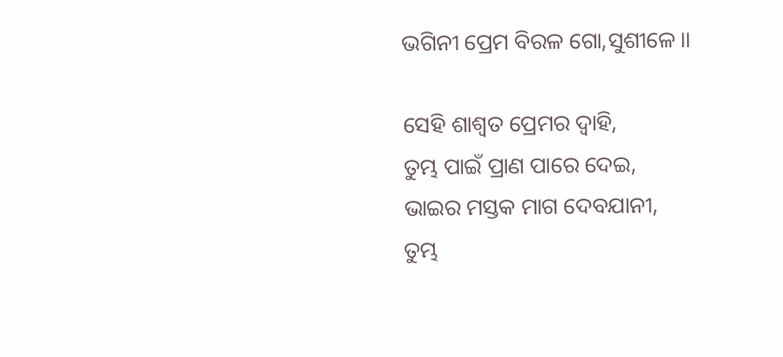ଭଗିନୀ ପ୍ରେମ ବିରଳ ଗୋ,ସୁଶୀଳେ।।

ସେହି ଶାଶ୍ୱତ ପ୍ରେମର ଦ୍ୱାହି,
ତୁମ୍ଭ ପାଇଁ ପ୍ରାଣ ପାରେ ଦେଇ,
ଭାଇର ମସ୍ତକ ମାଗ ଦେବଯାନୀ,
ତୁମ୍ଭ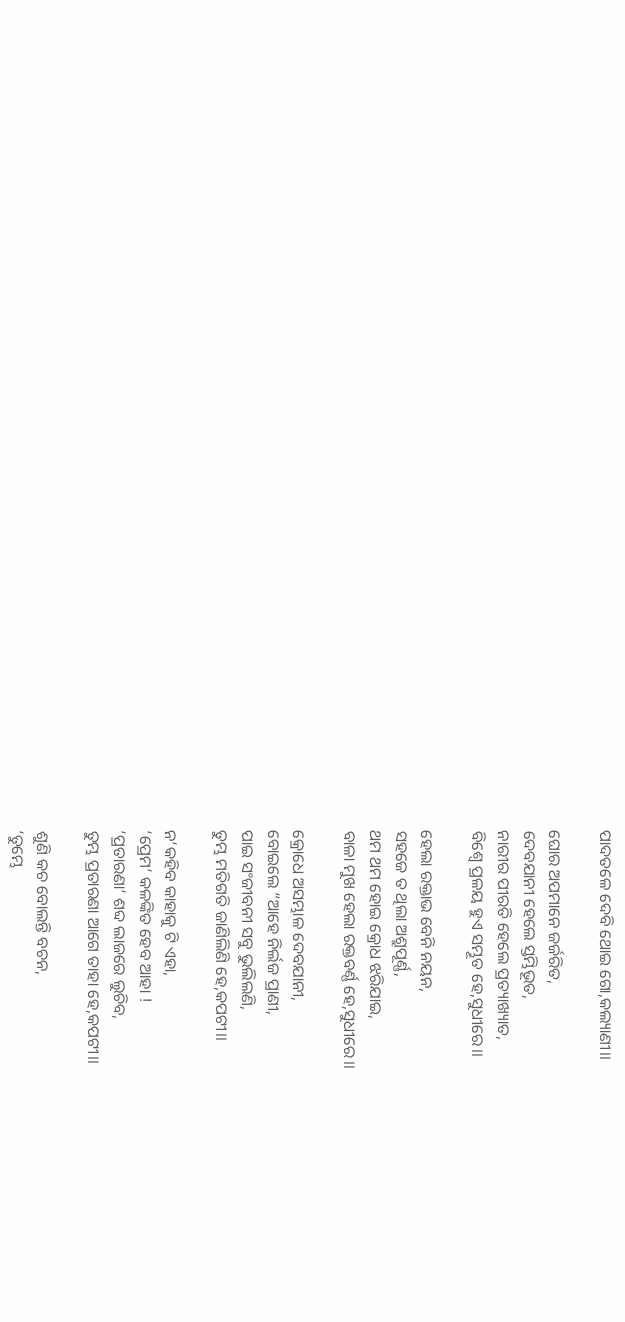ପାଦତଳେ ଦେବି ଥୋଇ ଗୋ,କଲ୍ୟାଣୀ।।

ଘୋର ଅପମାନେ ଜର୍ଜରିତ,
ଦେବଯାନୀ ହେଲେ ସ୍ତମ୍ଭିଭୂତ,
ନାରୀର ପୀରତି ହେଲେ ପ୍ରତ୍ୟାଖ୍ୟାତ,
ବିଶ୍ୱେ ପ୍ରଳୟ ହୁଏ ସମ୍ଭୂତ ହେ,ସୁଧୀରେ।।

ହେଲା ରକ୍ତାଭ ବେନି ନୟନ,
ସହଜେ ତ ଥିଲା ଅଶ୍ରୁପୂର୍ଣ୍ଣ,
ଥମ ଥମ ହୋଇ କ୍ରୋଧ ଝରିଯାଇ,
ବାଳା ମୁଖ ହେଲା ରକ୍ତବର୍ଣ୍ଣ ହେ,ସୁଧୀରେ।।

କ୍ରୋଧେ ଅସମ୍ଭାଳ ଦେବଯାନୀ,
ବୋଇଲେ “ଆହେ ନିର୍ଲଜ ପ୍ରାଣୀ,
ପାଇ ସଂଜୀବନୀ ସବୁ ଭୁଲିଲଣି,
ତୁମ୍ଭ ମତିଗତି ଜାଣିଲିଣି ହେ,କପଟୀ।।

ନ’କହିବ କାହାକୁ ଟି ଏହା,
‘ପ୍ରେମ’ କଳଙ୍କିତ ହେବ ଆହା !
‘ପ୍ରତାରଣା’ ଶବ୍ଦ ଲାଜରେ ଲୁଚିବ,
ତୁମ୍ଭ ପ୍ରତାରଣା ଆଗେ ତାହା ହେ,କପଟୀ।।

ଶୁଣି କଚ ବୋଲନ୍ତି ବଚନ,
‘ତୁମ୍ଭେ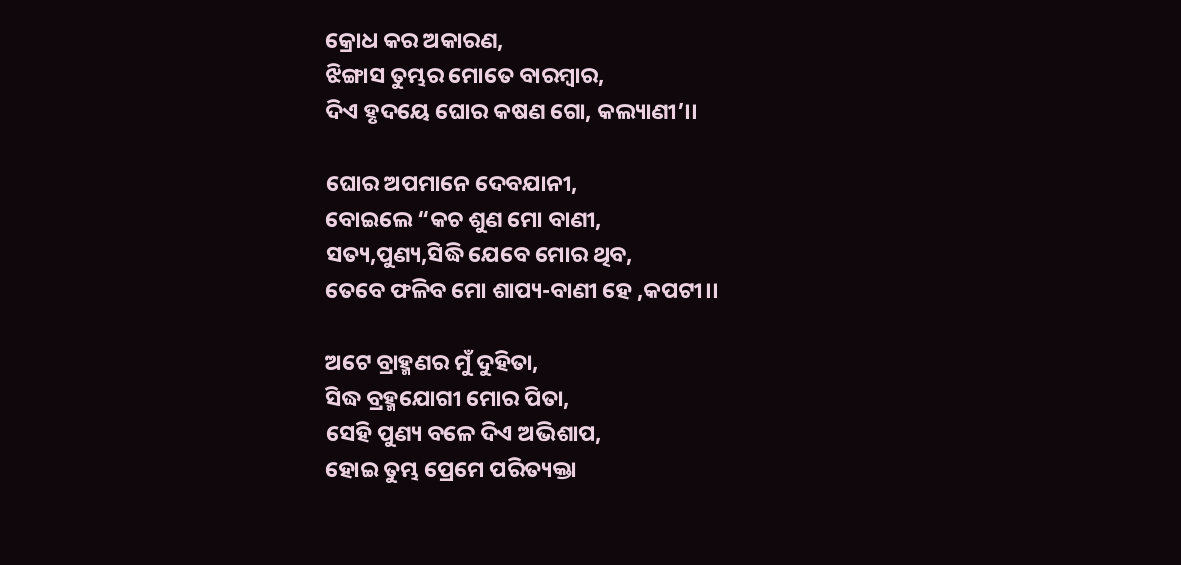କ୍ରୋଧ କର ଅକାରଣ,
ଝିଙ୍ଗାସ ତୁମ୍ଭର ମୋତେ ବାରମ୍ବାର,
ଦିଏ ହୃଦୟେ ଘୋର କଷଣ ଗୋ, କଲ୍ୟାଣୀ’।।

ଘୋର ଅପମାନେ ଦେବଯାନୀ,
ବୋଇଲେ “କଚ ଶୁଣ ମୋ ବାଣୀ,
ସତ୍ୟ,ପୁଣ୍ୟ,ସିଦ୍ଧି ଯେବେ ମୋର ଥିବ,
ତେବେ ଫଳିବ ମୋ ଶାପ୍ୟ-ବାଣୀ ହେ ,କପଟୀ।।

ଅଟେ ବ୍ରାହ୍ମଣର ମୁଁ ଦୁହିତା,
ସିଦ୍ଧ ବ୍ରହ୍ମଯୋଗୀ ମୋର ପିତା,
ସେହି ପୁଣ୍ୟ ବଳେ ଦିଏ ଅଭିଶାପ,
ହୋଇ ତୁମ୍ଭ ପ୍ରେମେ ପରିତ୍ୟକ୍ତା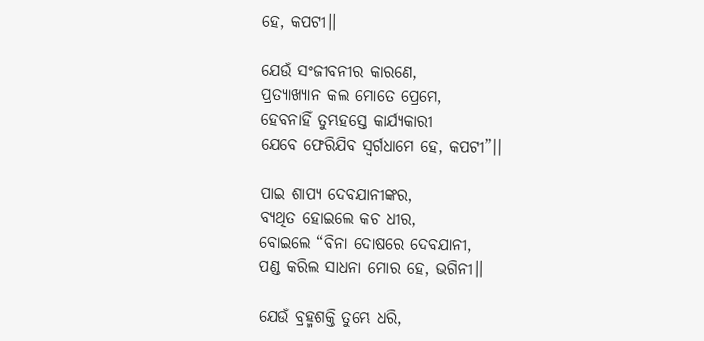ହେ, କପଟୀ।।

ଯେଉଁ ସଂଜୀବନୀର କାରଣେ,
ପ୍ରତ୍ୟାଖ୍ୟାନ କଲ ମୋତେ ପ୍ରେମେ,
ହେବନାହିଁ ତୁମ୍ଭହସ୍ତେ କାର୍ଯ୍ୟକାରୀ
ଯେବେ ଫେରିଯିବ ସ୍ୱର୍ଗଧାମେ ହେ, କପଟୀ”।।

ପାଇ ଶାପ୍ୟ ଦେବଯାନୀଙ୍କର,
ବ୍ୟଥିତ ହୋଇଲେ କଚ ଧୀର,
ବୋଇଲେ “ବିନା ଦୋଷରେ ଦେବଯାନୀ,
ପଣ୍ଡ କରିଲ ସାଧନା ମୋର ହେ, ଭଗିନୀ।।

ଯେଉଁ ବ୍ରହ୍ମଶକ୍ତି ତୁମ୍ଭେ ଧରି,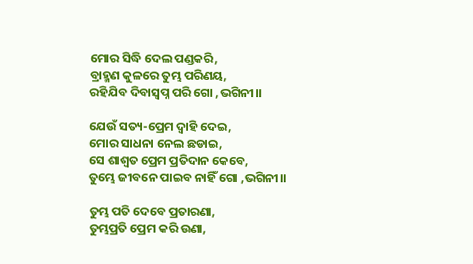ମୋର ସିଦ୍ଧି ଦେଲ ପଣ୍ଡକରି,
ବ୍ରାହ୍ମଣ କୁଳରେ ତୁମ୍ଭ ପରିଣୟ,
ରହିଯିବ ଦିବାସ୍ୱପ୍ନ ପରି ଗୋ ,ଭଗିନୀ।।

ଯେଉଁ ସତ୍ୟ-ପ୍ରେମ ଦ୍ୱାହି ଦେଇ,
ମୋର ସାଧନା ନେଲ ଛଡାଇ,
ସେ ଶାଶ୍ୱତ ପ୍ରେମ ପ୍ରତିଦାନ କେବେ,
ତୁମ୍ଭେ ଜୀବନେ ପାଇବ ନାହିଁ ଗୋ ,ଭଗିନୀ।।

ତୁମ୍ଭ ପତି ଦେବେ ପ୍ରତାରଣା,
ତୁମ୍ଭପ୍ରତି ପ୍ରେମ କରି ଉଣା,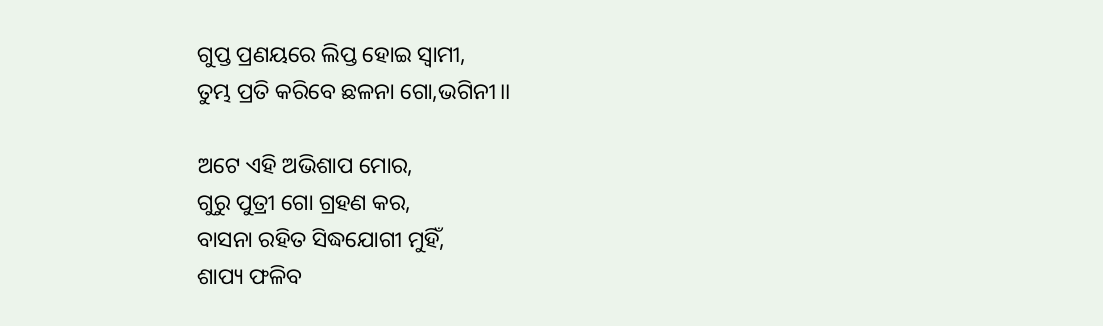ଗୁପ୍ତ ପ୍ରଣୟରେ ଲିପ୍ତ ହୋଇ ସ୍ୱାମୀ,
ତୁମ୍ଭ ପ୍ରତି କରିବେ ଛଳନା ଗୋ,ଭଗିନୀ।।

ଅଟେ ଏହି ଅଭିଶାପ ମୋର,
ଗୁରୁ ପୁତ୍ରୀ ଗୋ ଗ୍ରହଣ କର,
ବାସନା ରହିତ ସିଦ୍ଧଯୋଗୀ ମୁହିଁ,
ଶାପ୍ୟ ଫଳିବ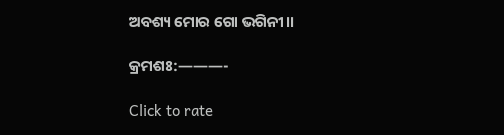ଅବଶ୍ୟ ମୋର ଗୋ ଭଗିନୀ।।

କ୍ରମଶଃ:———-

Click to rate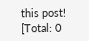this post!
[Total: 0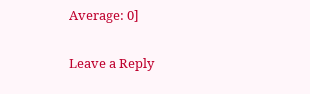Average: 0]

Leave a Reply